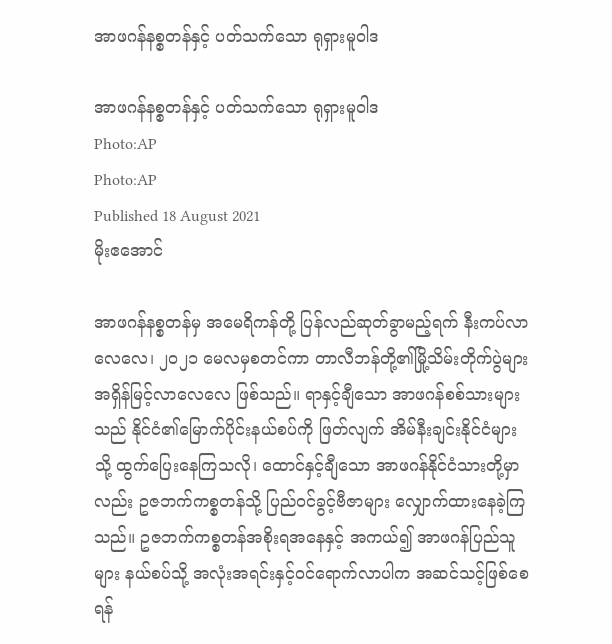အာဖဂန်နစ္စတန်နှင့် ပတ်သက်သော ရုရှားမူဝါဒ

အာဖဂန်နစ္စတန်နှင့် ပတ်သက်သော ရုရှားမူဝါဒ
Photo:AP
Photo:AP
Published 18 August 2021
မိုးဧအောင်

အာဖဂန်နစ္စတန်မှ အမေရိကန်တို့ ပြန်လည်ဆုတ်ခွာမည့်ရက် နီးကပ်လာလေလေ၊ ၂၀၂၁ မေလမှစတင်ကာ တာလီဘန်တို့၏မြို့သိမ်းတိုက်ပွဲများ အရှိန်မြင့်လာလေလေ ဖြစ်သည်။ ရာနှင့်ချီသော အာဖဂန်စစ်သားများသည် နိုင်ငံ၏မြောက်ပိုင်းနယ်စပ်ကို ဖြတ်လျက် အိမ်နီးချင်းနိုင်ငံများသို့ ထွက်ပြေးနေကြသလို၊ ထောင်နှင့်ချီသော အာဖဂန်နိုင်ငံသားတို့မှာလည်း ဥဇဘက်ကစ္စတန်သို့ ပြည်ဝင်ခွင့်ဗီဇာများ လျှောက်ထားနေခဲ့ကြသည်။ ဥဇဘက်ကစ္စတန်အစိုးရအနေနှင့် အကယ်၍ အာဖဂန်ပြည်သူများ နယ်စပ်သို့ အလုံးအရင်းနှင့်ဝင်ရောက်လာပါက အဆင်သင့်ဖြစ်စေရန်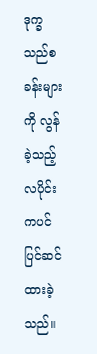ဒုက္ခသည်စခန်းများကို လွန်ခဲ့သည့်လပိုင်းကပင် ပြင်ဆင်ထားခဲ့သည်။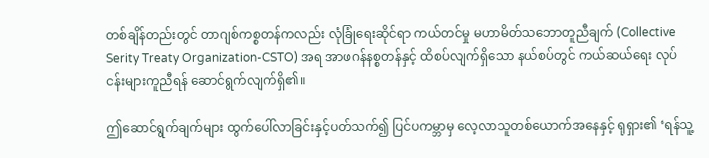တစ်ချိန်တည်းတွင် တာဂျစ်ကစ္စတန်ကလည်း လုံခြုံရေးဆိုင်ရာ ကယ်တင်မှု မဟာမိတ်သဘောတူညီချက် (Collective Serity Treaty Organization-CSTO) အရ အာဖဂန်နစ္စတန်နှင့် ထိစပ်လျက်ရှိသော နယ်စပ်တွင် ကယ်ဆယ်ရေး လုပ်ငန်းများကူညီရန် ဆောင်ရွက်လျက်ရှိ၏။

ဤဆောင်ရွက်ချက်များ ထွက်ပေါ်လာခြင်းနှင့်ပတ်သက်၍ ပြင်ပကမ္ဘာမှ လေ့လာသူတစ်ယောက်အနေနှင့် ရုရှား၏ ‘ရန်သူ့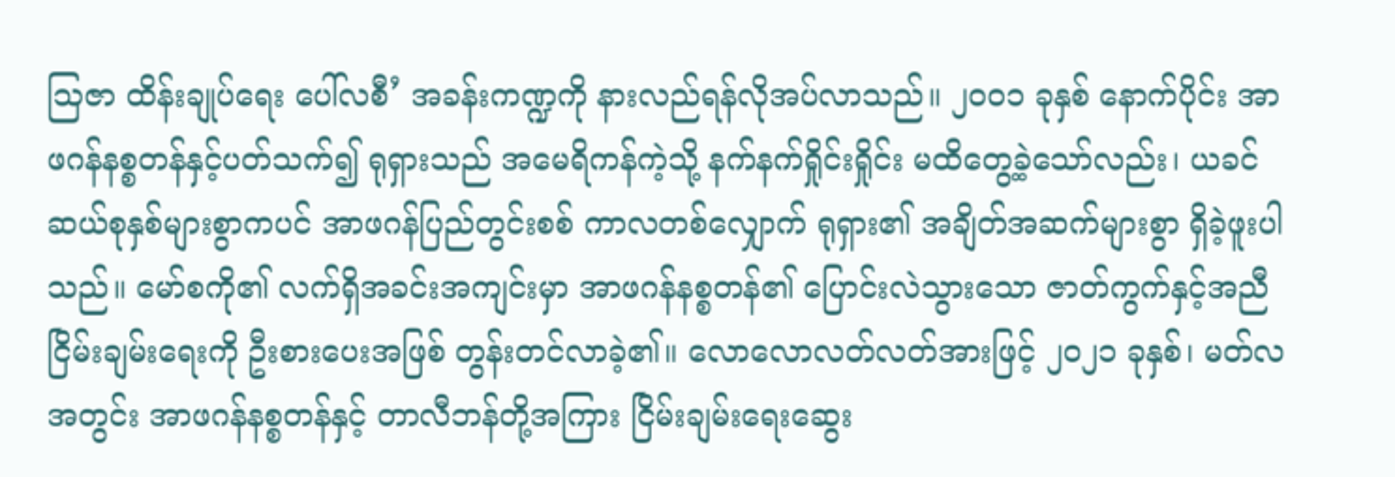သြဇာ ထိန်းချုပ်ရေး ပေါ်လစီ’ အခန်းကဏ္ဍကို နားလည်ရန်လိုအပ်လာသည်။ ၂၀၀၁ ခုနှစ် နောက်ပိုင်း အာဖဂန်နစ္စတန်နှင့်ပတ်သက်၍ ရုရှားသည် အမေရိကန်ကဲ့သို့ နက်နက်ရှိုင်းရှိုင်း မထိတွေ့ခဲ့သော်လည်း၊ ယခင်ဆယ်စုနှစ်များစွာကပင် အာဖဂန်ပြည်တွင်းစစ် ကာလတစ်လျှောက် ရုရှား၏ အချိတ်အဆက်များစွာ ရှိခဲ့ဖူးပါသည်။ မော်စကို၏ လက်ရှိအခင်းအကျင်းမှာ အာဖဂန်နစ္စတန်၏ ပြောင်းလဲသွားသော ဇာတ်ကွက်နှင့်အညီ ငြိမ်းချမ်းရေးကို ဦးစားပေးအဖြစ် တွန်းတင်လာခဲ့၏။ လောလောလတ်လတ်အားဖြင့် ၂၀၂၁ ခုနှစ်၊ မတ်လအတွင်း အာဖဂန်နစ္စတန်နှင့် တာလီဘန်တို့အကြား ငြိမ်းချမ်းရေးဆွေး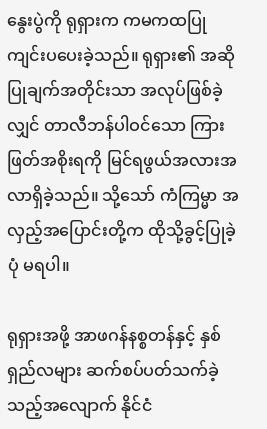နွေးပွဲကို ရုရှားက ကမကထပြု ကျင်းပပေးခဲ့သည်။ ရုရှား၏ အဆိုပြုချက်အတိုင်းသာ အလုပ်ဖြစ်ခဲ့လျှင် တာလီဘန်ပါဝင်သော ကြားဖြတ်အစိုးရကို မြင်ရဖွယ်အလားအလာရှိခဲ့သည်။ သို့သော် ကံကြမ္မာ အလှည့်အပြောင်းတို့က ထိုသို့ခွင့်ပြုခဲ့ပုံ မရပါ။

ရုရှားအဖို့ အာဖဂန်နစ္စတန်နှင့် နှစ်ရှည်လများ ဆက်စပ်ပတ်သက်ခဲ့သည့်အလျောက် နိုင်ငံ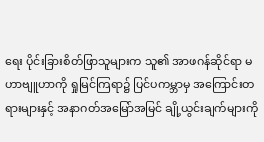ရေး ပိုင်းခြားစိတ်ဖြာသူများက သူ၏ အာဖဂန်ဆိုင်ရာ မဟာဗျူဟာကို ရှုမြင်ကြရာ၌ ပြင်ပကမ္ဘာမှ အကြောင်းတရားများနှင့် အနာဂတ်အမြော်အမြင် ချို့ယွင်းချက်များကို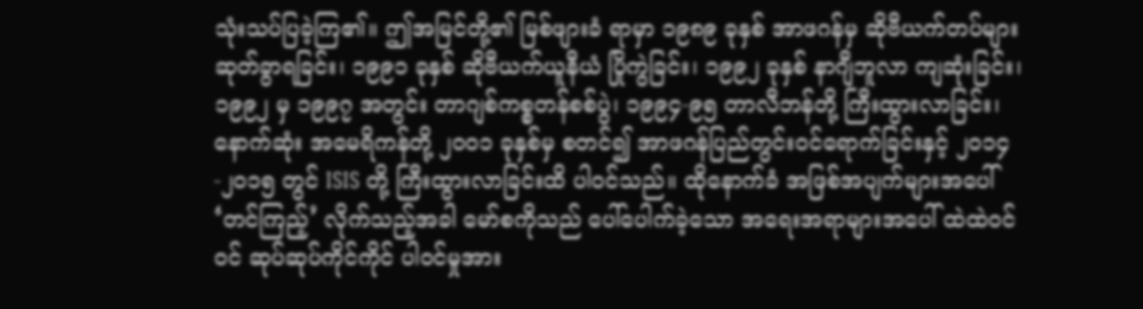သုံးသပ်ပြခဲ့ကြ၏။ ဤအမြင်တို့၏ မြစ်ဖျားခံ ရာမှာ ၁၉၈၉ ခုနှစ် အာဖဂန်မှ ဆိုဗီယက်တပ်များ ဆုတ်ခွာရခြင်း၊ ၁၉၉၁ ခုနှစ် ဆိုဗီယက်ယူနီယံ ပြိုကွဲခြင်း၊ ၁၉၉၂ ခုနှစ် နာဂျီဘူလာ ကျဆုံးခြင်း၊ ၁၉၉၂ မှ ၁၉၉၇ အတွင်း တာဂျစ်ကစ္စတန်စစ်ပွဲ၊ ၁၉၉၄-၉၅ တာလီဘန်တို့ ကြီးထွားလာခြင်း၊ နောက်ဆုံး အမေရိကန်တို့ ၂၀၀၁ ခုနှစ်မှ စတင်၍ အာဖဂန်ပြည်တွင်းဝင်ရောက်ခြင်းနှင့် ၂၀၁၄-၂၀၁၅ တွင် ISIS တို့ ကြီးထွားလာခြင်းထိ ပါဝင်သည်။ ထိုနောက်ခံ အဖြစ်အပျက်များအပေါ် ‘တင်ကြည့်’ လိုက်သည့်အခါ မော်စကိုသည် ပေါ်ပေါက်ခဲ့သော အရေးအရာများအပေါ် ထဲထဲဝင်ဝင် ဆုပ်ဆုပ်ကိုင်ကိုင် ပါဝင်မှုအား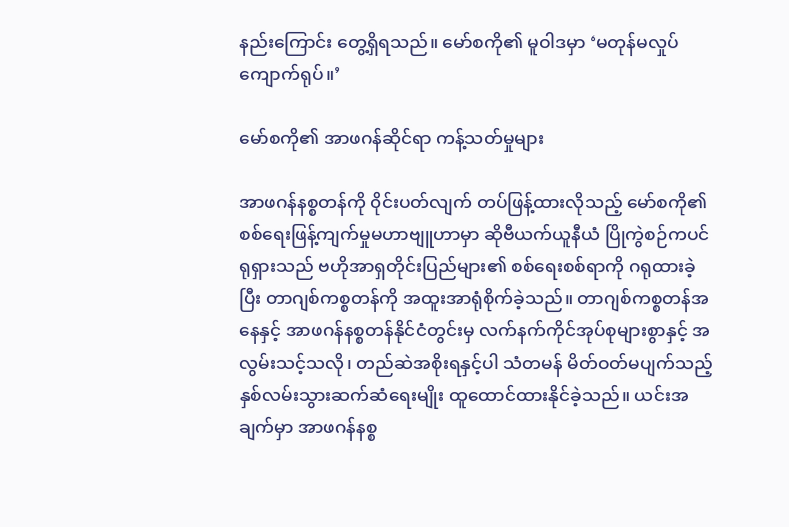နည်းကြောင်း တွေ့ရှိရသည်။ မော်စကို၏ မူဝါဒမှာ ‘မတုန်မလှုပ် ကျောက်ရုပ်။’

မော်စကို၏ အာဖဂန်ဆိုင်ရာ ကန့်သတ်မှုများ

အာဖဂန်နစ္စတန်ကို ၀ိုင်းပတ်လျက် တပ်ဖြန့်ထားလိုသည့် မော်စကို၏ စစ်ရေးဖြန့်ကျက်မှုမဟာဗျူဟာမှာ ဆိုဗီယက်ယူနီယံ ပြိုကွဲစဉ်ကပင် ရုရှားသည် ဗဟိုအာရှတိုင်းပြည်များ၏ စစ်ရေးစစ်ရာကို ဂရုထားခဲ့ပြီး တာဂျစ်ကစ္စတန်ကို အထူးအာရုံစိုက်ခဲ့သည်။ တာဂျစ်ကစ္စတန်အနေနှင့် အာဖဂန်နစ္စတန်နိုင်ငံတွင်းမှ လက်နက်ကိုင်အုပ်စုများစွာနှင့် အလွမ်းသင့်သလို၊ တည်ဆဲအစိုးရနှင့်ပါ သံတမန် မိတ်ဝတ်မပျက်သည့် နှစ်လမ်းသွားဆက်ဆံရေးမျိုး ထူထောင်ထားနိုင်ခဲ့သည်။ ယင်းအချက်မှာ အာဖဂန်နစ္စ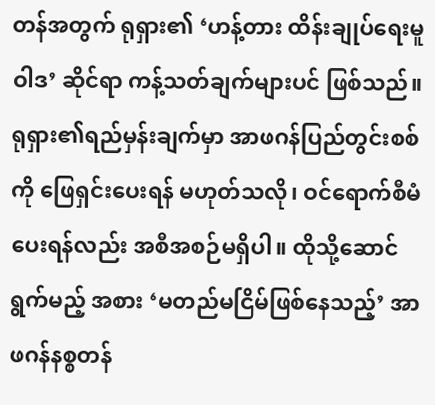တန်အတွက် ရုရှား၏ ‘ဟန့်တား ထိန်းချုပ်ရေးမူဝါဒ’ ဆိုင်ရာ ကန့်သတ်ချက်များပင် ဖြစ်သည်။ ရုရှား၏ရည်မှန်းချက်မှာ အာဖဂန်ပြည်တွင်းစစ်ကို ဖြေရှင်းပေးရန် မဟုတ်သလို၊ ဝင်ရောက်စီမံပေးရန်လည်း အစီအစဉ်မရှိပါ။ ထိုသို့ဆောင်ရွက်မည့် အစား ‘မတည်မငြိမ်ဖြစ်နေသည့်’ အာဖဂန်နစ္စတန်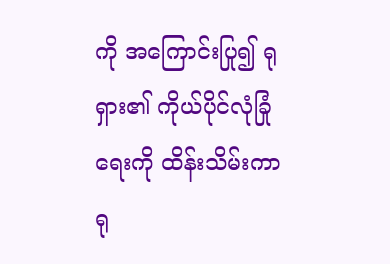ကို အကြောင်းပြု၍ ရုရှား၏ ကိုယ်ပိုင်လုံခြုံရေးကို ထိန်းသိမ်းကာ ရု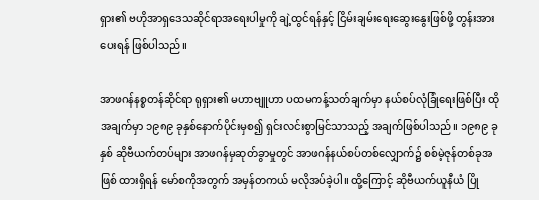ရှား၏ ဗဟိုအာရှဒေသဆိုင်ရာအရေးပါမှုကို ချဲ့ထွင်ရန်နှင့် ငြိမ်းချမ်းရေးဆွေးနွေးဖြစ်ဖို့ တွန်းအားပေးရန် ဖြစ်ပါသည်။

အာဖဂန်နစ္စတန်ဆိုင်ရာ ရုရှား၏ မဟာဗျူဟာ ပထမကန့်သတ်ချက်မှာ နယ်စပ်လုံခြုံရေးဖြစ်ပြီး ထိုအချက်မှာ ၁၉၈၉ ခုနှစ်နောက်ပိုင်းမှစ၍ ရှင်းလင်းစွာမြင်သာသည့် အချက်ဖြစ်ပါသည်။ ၁၉၈၉ ခုနှစ် ဆိုဗီယက်တပ်များ အာဖဂန်မှဆုတ်ခွာမှုတွင် အာဖဂန်နယ်စပ်တစ်လျှောက်၌ စစ်မဲ့ဇုန်တစ်ခုအဖြစ် ထားရှိရန် မော်စကိုအတွက် အမှန်တကယ် မလိုအပ်ခဲ့ပါ။ ထို့ကြောင့် ဆိုဗီယက်ယူနီယံ ပြို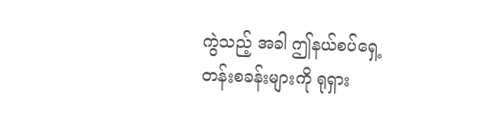ကွဲသည့် အခါ ဤနယ်စပ်ရှေ့တန်းစခန်းများကို ရုရှား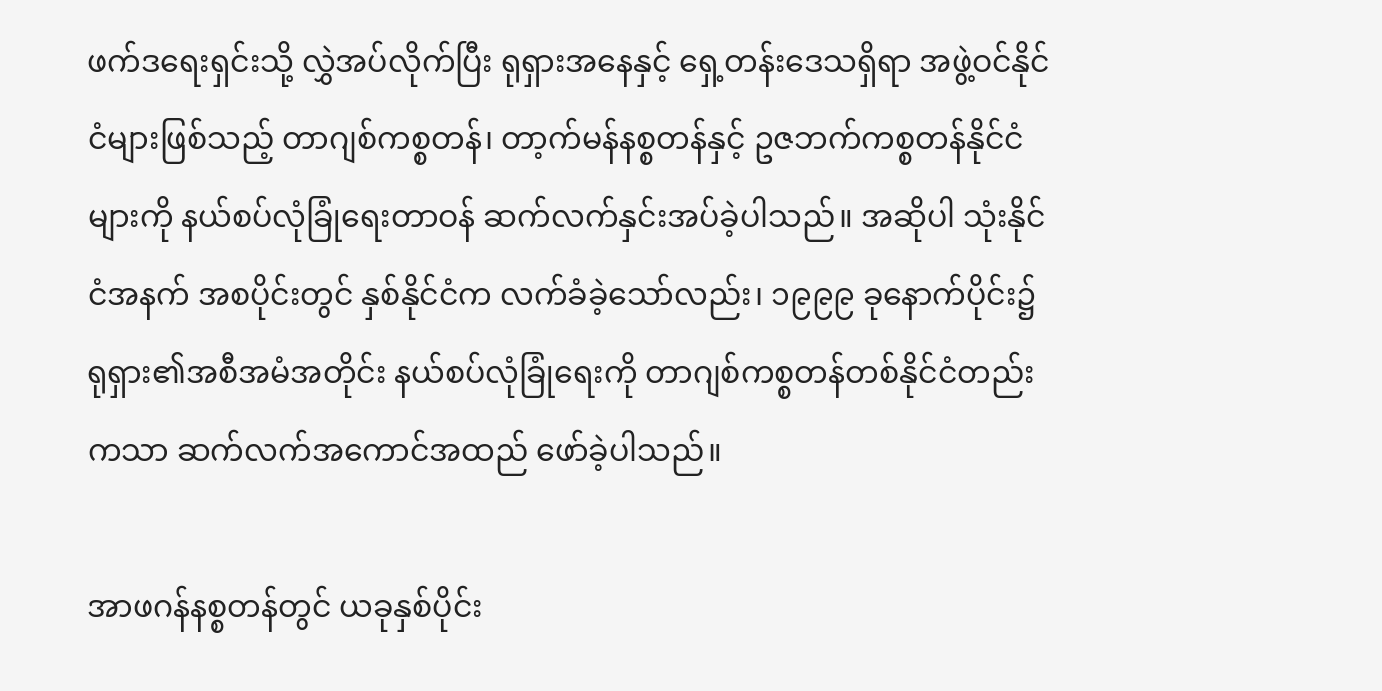ဖက်ဒရေးရှင်းသို့ လွှဲအပ်လိုက်ပြီး ရုရှားအနေနှင့် ရှေ့တန်းဒေသရှိရာ အဖွဲ့ဝင်နိုင်ငံများဖြစ်သည့် တာဂျစ်ကစ္စတန်၊ တာ့က်မန်နစ္စတန်နှင့် ဥဇဘက်ကစ္စတန်နိုင်ငံများကို နယ်စပ်လုံခြုံရေးတာဝန် ဆက်လက်နှင်းအပ်ခဲ့ပါသည်။ အဆိုပါ သုံးနိုင်ငံအနက် အစပိုင်းတွင် နှစ်နိုင်ငံက လက်ခံခဲ့သော်လည်း၊ ၁၉၉၉ ခုနောက်ပိုင်း၌ ရုရှား၏အစီအမံအတိုင်း နယ်စပ်လုံခြုံရေးကို တာဂျစ်ကစ္စတန်တစ်နိုင်ငံတည်းကသာ ဆက်လက်အကောင်အထည် ဖော်ခဲ့ပါသည်။

အာဖဂန်နစ္စတန်တွင် ယခုနှစ်ပိုင်း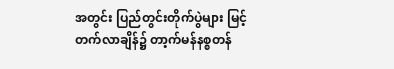အတွင်း ပြည်တွင်းတိုက်ပွဲများ မြင့်တက်လာချိန်၌ တာ့က်မန်နစ္စတန်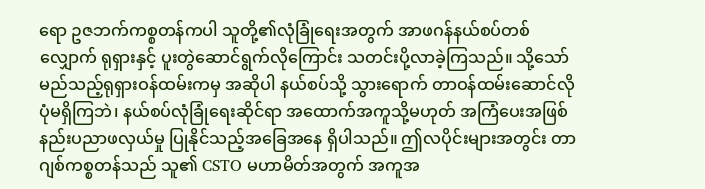ရော ဥဇဘက်ကစ္စတန်ကပါ သူတို့၏လုံခြုံရေးအတွက် အာဖဂန်နယ်စပ်တစ်လျှောက် ရုရှားနှင့် ပူးတွဲဆောင်ရွက်လိုကြောင်း သတင်းပို့လာခဲ့ကြသည်။ သို့သော် မည်သည့်ရုရှားဝန်ထမ်းကမှ အဆိုပါ နယ်စပ်သို့ သွားရောက် တာဝန်ထမ်းဆောင်လိုပုံမရှိကြဘဲ၊ နယ်စပ်လုံခြုံရေးဆိုင်ရာ အထောက်အကူသို့မဟုတ် အကြံပေးအဖြစ် နည်းပညာဖလှယ်မှု ပြုနိုင်သည့်အခြေအနေ ရှိပါသည်။ ဤလပိုင်းများအတွင်း တာဂျစ်ကစ္စတန်သည် သူ၏ CSTO မဟာမိတ်အတွက် အကူအ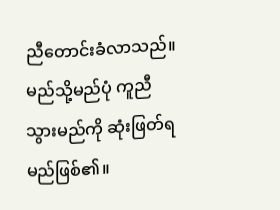ညီတောင်းခံလာသည်။ မည်သို့မည်ပုံ ကူညီသွားမည်ကို ဆုံးဖြတ်ရမည်ဖြစ်၏။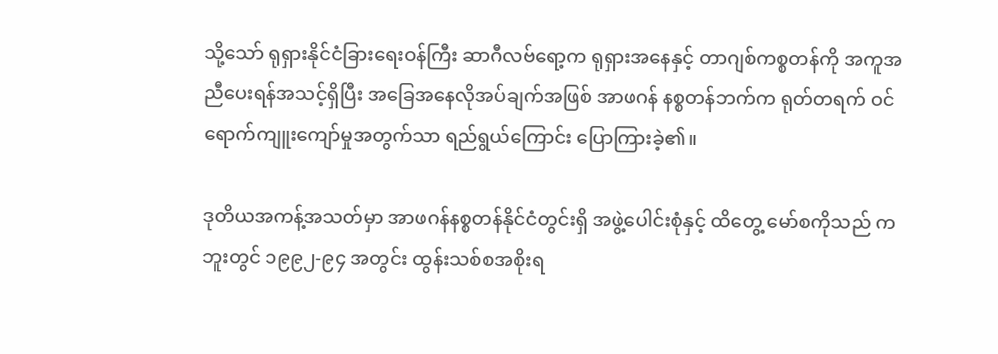သို့သော် ရုရှားနိုင်ငံခြားရေးဝန်ကြီး ဆာဂီလဗ်ရော့က ရုရှားအနေနှင့် တာဂျစ်ကစ္စတန်ကို အကူအညီပေးရန်အသင့်ရှိပြီး အခြေအနေလိုအပ်ချက်အဖြစ် အာဖဂန် နစ္စတန်ဘက်က ရုတ်တရက် ဝင်ရောက်ကျူးကျော်မှုအတွက်သာ ရည်ရွယ်ကြောင်း ပြောကြားခဲ့၏။

ဒုတိယအကန့်အသတ်မှာ အာဖဂန်နစ္စတန်နိုင်ငံတွင်းရှိ အဖွဲ့ပေါင်းစုံနှင့် ထိတွေ့ မော်စကိုသည် ကဘူးတွင် ၁၉၉၂-၉၄ အတွင်း ထွန်းသစ်စအစိုးရ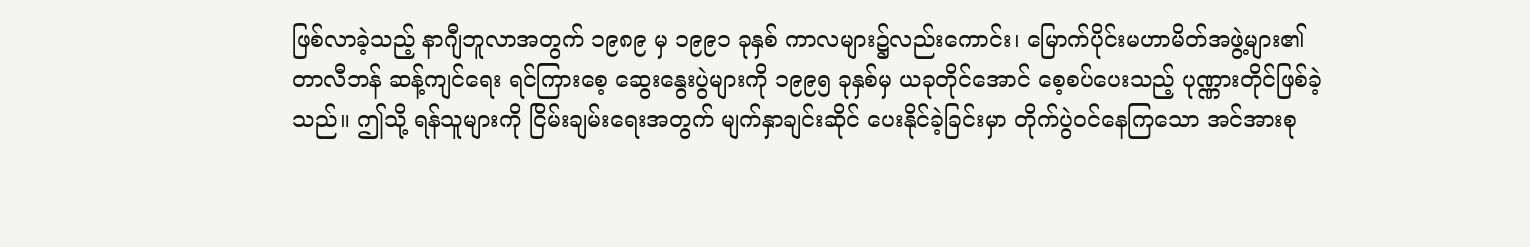ဖြစ်လာခဲ့သည့် နာဂျီဘူလာအတွက် ၁၉၈၉ မှ ၁၉၉၁ ခုနှစ် ကာလများ၌လည်းကောင်း၊ မြောက်ပိုင်းမဟာမိတ်အဖွဲ့များ၏ တာလီဘန် ဆန့်ကျင်ရေး ရင်ကြားစေ့ ဆွေးနွေးပွဲများကို ၁၉၉၅ ခုနှစ်မှ ယခုတိုင်အောင် စေ့စပ်ပေးသည့် ပုဏ္ဏားတိုင်ဖြစ်ခဲ့သည်။ ဤသို့ ရန်သူများကို ငြိမ်းချမ်းရေးအတွက် မျက်နှာချင်းဆိုင် ပေးနိုင်ခဲ့ခြင်းမှာ တိုက်ပွဲဝင်နေကြသော အင်အားစု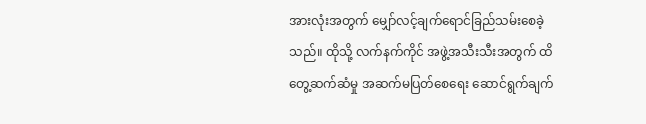အားလုံးအတွက် မျှော်လင့်ချက်ရောင်ခြည်သမ်းစေခဲ့သည်။ ထိုသို့ လက်နက်ကိုင် အဖွဲ့အသီးသီးအတွက် ထိတွေ့ဆက်ဆံမှု အဆက်မပြတ်စေရေး ဆောင်ရွက်ချက်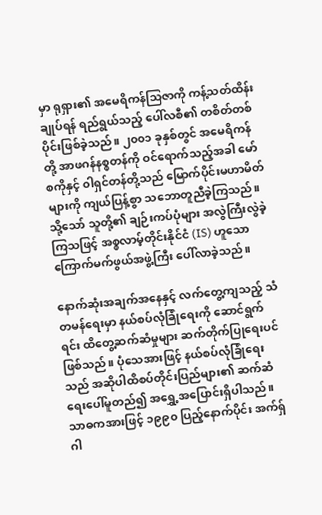မှာ ရုရှား၏ အမေရိကန်သြဇာကို ကန့်သတ်ထိန်းချုပ်ရန် ရည်ရွယ်သည့် ပေါ်လစီ၏ တစိတ်တစ်ပိုင်းဖြစ်ခဲ့သည်။ ၂၀၀၁ ခုနှစ်တွင် အမေရိကန်တို့ အာဖဂန်နစ္စတန်ကို ဝင်ရောက်သည့်အခါ မော်စကိုနှင့် ၀ါရှင်တန်တို့သည် မြောက်ပိုင်းမဟာမိတ်များကို ကျယ်ပြန့်စွာ သဘောတူညီခဲ့ကြသည်။ သို့သော် သူတို့၏ ချဉ်းကပ်ပုံများ အလွဲကြီးလွဲခဲ့ကြသဖြင့် အစ္စလာမ့်တိုင်းနိုင်ငံ (IS) ဟူသော ကြောက်မက်ဖွယ်အဖွဲ့ကြီး ပေါ်လာခဲ့သည်။

နောက်ဆုံးအချက်အနေနှင့် လက်တွေ့ကျသည့် သံတမန်ရေးမှာ နယ်စပ်လုံခြုံရေးကို ဆောင်ရွက်ရင်း ထိတွေ့ဆက်ဆံမှုများ ဆက်တိုက်ပြုရေးပင် ဖြစ်သည်။ ပုံသေအားဖြင့် နယ်စပ်လုံခြုံရေးသည် အဆိုပါထိစပ်တိုင်းပြည်များ၏ ဆက်ဆံရေးပေါ်မူတည်၍ အရွှေ့အပြောင်းရှိပါသည်။ သာဓကအားဖြင့် ၁၉၉၀ ပြည့်နောက်ပိုင်း အက်ရှ်ဂါ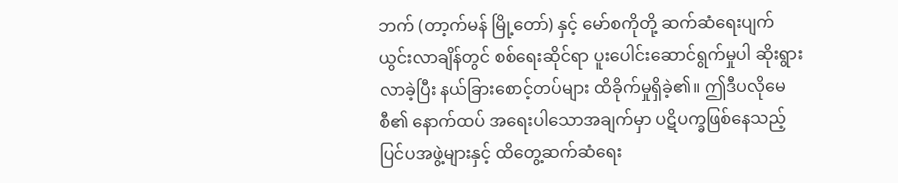ဘက် (တာ့က်မန် မြို့တော်) နှင့် မော်စကိုတို့ ဆက်ဆံရေးပျက်ယွင်းလာချိန်တွင် စစ်ရေးဆိုင်ရာ ပူးပေါင်းဆောင်ရွက်မှုပါ ဆိုးရွားလာခဲ့ပြီး နယ်ခြားစောင့်တပ်များ ထိခိုက်မှုရှိခဲ့၏။ ဤဒီပလိုမေစီ၏ နောက်ထပ် အရေးပါသောအချက်မှာ ပဋိပက္ခဖြစ်နေသည့် ပြင်ပအဖွဲ့များနှင့် ထိတွေ့ဆက်ဆံရေး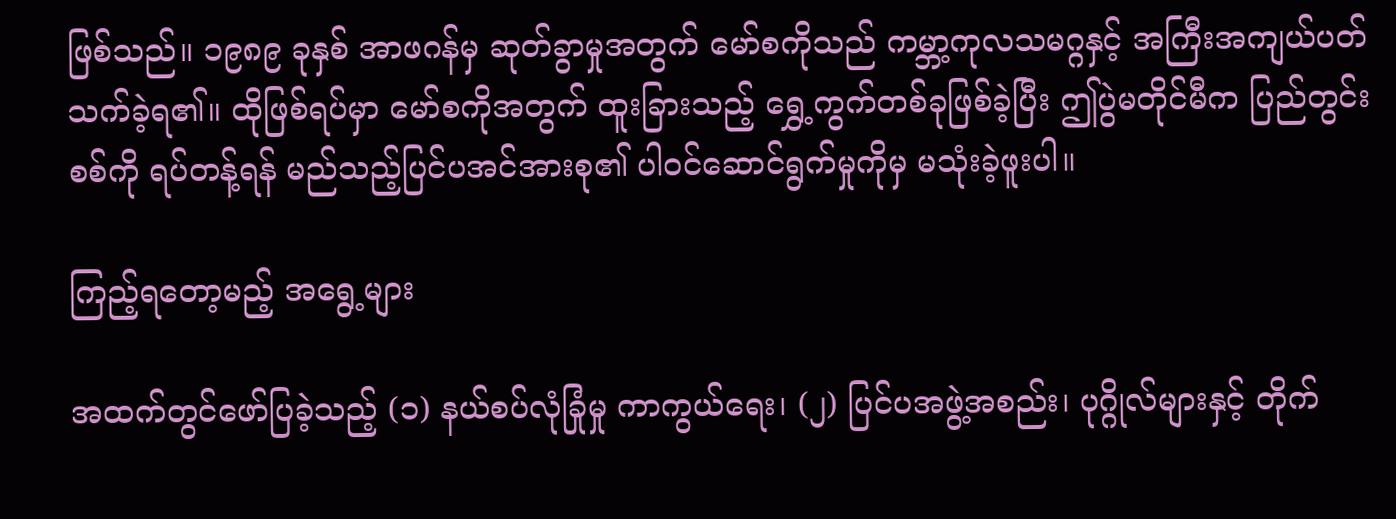ဖြစ်သည်။ ၁၉၈၉ ခုနှစ် အာဖဂန်မှ ဆုတ်ခွာမှုအတွက် မော်စကိုသည် ကမ္ဘာ့ကုလသမဂ္ဂနှင့် အကြီးအကျယ်ပတ်သက်ခဲ့ရ၏။ ထိုဖြစ်ရပ်မှာ မော်စကိုအတွက် ထူးခြားသည့် ရွှေ့ကွက်တစ်ခုဖြစ်ခဲ့ပြီး ဤပွဲမတိုင်မီက ပြည်တွင်းစစ်ကို ရပ်တန့်ရန် မည်သည့်ပြင်ပအင်အားစု၏ ပါဝင်ဆောင်ရွက်မှုကိုမှ မသုံးခဲ့ဖူးပါ။

ကြည့်ရတော့မည့် အရွေ့များ

အထက်တွင်ဖော်ပြခဲ့သည့် (၁) နယ်စပ်လုံခြုံမှု ကာကွယ်ရေး၊ (၂) ပြင်ပအဖွဲ့အစည်း၊ ပုဂ္ဂိုလ်များနှင့် တိုက်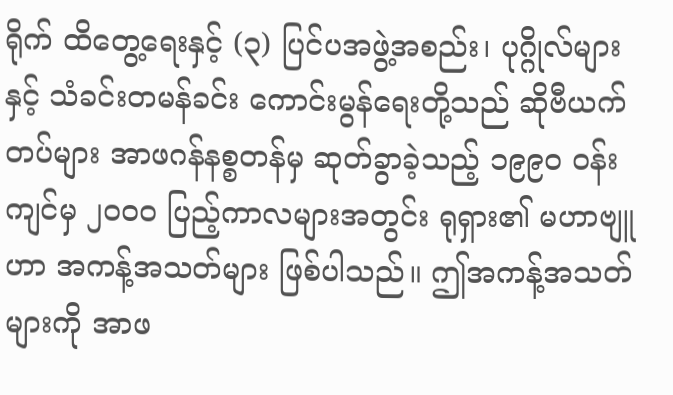ရိုက် ထိတွေ့ရေးနှင့် (၃) ပြင်ပအဖွဲ့အစည်း၊ ပုဂ္ဂိုလ်များနှင့် သံခင်းတမန်ခင်း ကောင်းမွန်ရေးတို့သည် ဆိုဗီယက်တပ်များ အာဖဂန်နစ္စတန်မှ ဆုတ်ခွာခဲ့သည့် ၁၉၉၀ ဝန်းကျင်မှ ၂၀၀၀ ပြည့်ကာလများအတွင်း ရုရှား၏ မဟာဗျူဟာ အကန့်အသတ်များ ဖြစ်ပါသည်။ ဤအကန့်အသတ်များကို အာဖ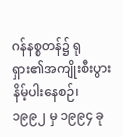ဂန်နစ္စတန်၌ ရုရှား၏အကျိုးစီးပွား နိမ့်ပါးနေစဉ်၊ ၁၉၉၂ မှ ၁၉၉၄ ခု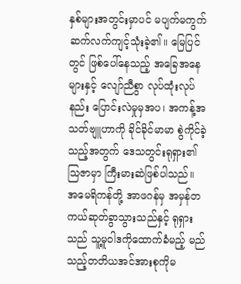နှစ်များအတွင်းမှာပင် မပျက်မကွက် ဆက်လက်ကျင့်သုံးခဲ့၏။ မြေပြင်တွင် ဖြစ်ပေါ်နေသည့် အခြေအနေများနှင့် လျော်ညီစွာ လုပ်ထုံးလုပ်နည်း ပြောင်းလဲမှုမှအပ၊ အကန့်အသတ်ဗျူဟာကို ခိုင်ခိုင်မာမာ စွဲကိုင်ခဲ့သည့်အတွက် ဒေသတွင်းရုရှား၏သြဇာမှာ ကြီးမားဆဲဖြစ်ပါသည်။ အမေရိကန်တို့ အာဖဂန်မှ အမှန်တကယ်ဆုတ်ခွာသွားသည်နှင့် ရုရှားသည် သူ့မူဝါဒကိုထောက်ခံမည့် မည်သည့်တတိယအင်အားစုကိုမ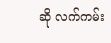ဆို လက်ကမ်း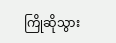ကြိုဆိုသွား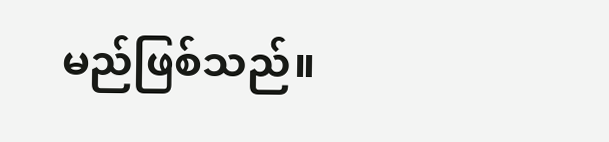မည်ဖြစ်သည်။